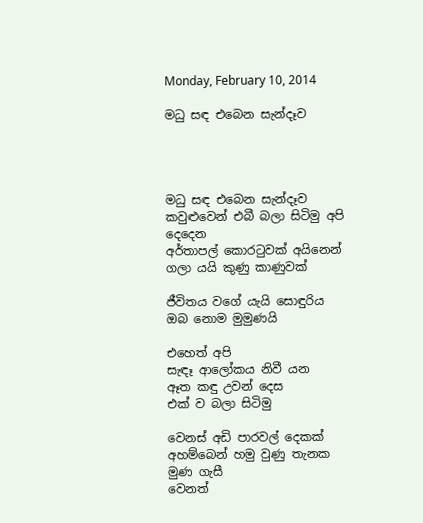Monday, February 10, 2014

මධු සඳ එබෙන සැන්දෑව




මධු සඳ එබෙන සැන්දෑව
කවුළුවෙන් එබී බලා සිටිමු අපි දෙදෙන
අර්තාපල් කොරටුවක් අයිනෙන්
ගලා යයි කුණු කාණුවක්

ජීවිතය වගේ යැයි සොඳුරිය
ඔබ නොම මුමුණයි

එහෙත් අපි
සැඳෑ ආලෝකය නිවී යන
ඈත කඳු උවන් දෙස
එක් ව බලා සිටිමු

වෙනස් අඩි පාරවල් දෙකක්
අහම්බෙන් හමු වුණු තැනක
මුණ ගැසී
වෙනත්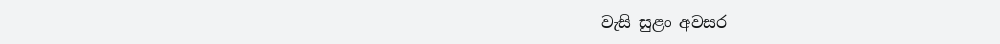වැසි සුළං අවසර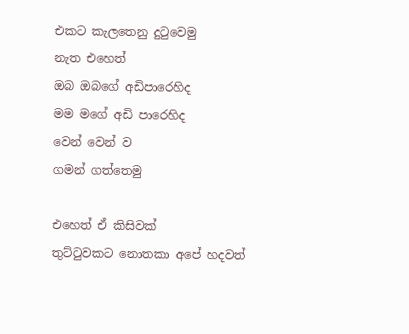එකට කැලතෙනු දුටුවෙමු
නැත එහෙත්
ඔබ ඔබගේ අඩිපාරෙහිද
මම මගේ අඩි පාරෙහිද
වෙන් වෙන් ව
ගමන් ගත්තෙමු

එහෙත් ඒ කිසිවක්
තුට්ටුවකට නොතකා අපේ හදවත්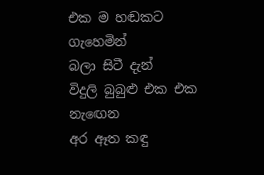එක ම හඬකට ගැහෙමින්
බලා සිටී දැන්
විදුලි බුබුළු එක එක
නැඟෙන
අර ඈත කඳු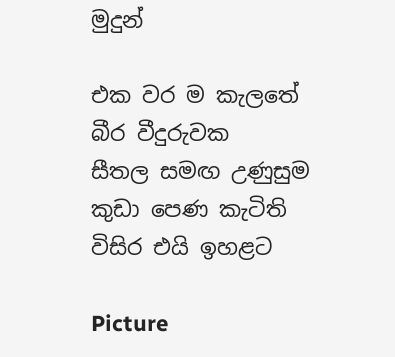මුදුන්

එක වර ම කැලතේ
බීර වීදුරුවක
සීතල සමඟ උණුසුම
කුඩා පෙණ කැටිති
විසිර එයි ඉහළට

Picture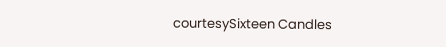courtesySixteen Candles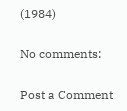(1984)

No comments:

Post a Comment